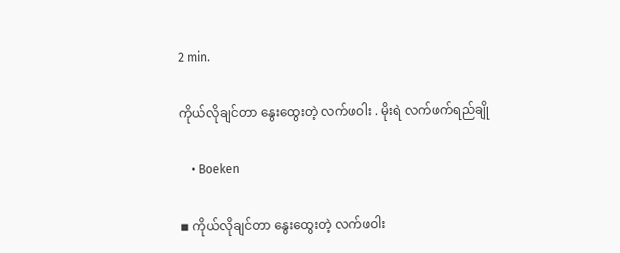2 min.

ကိုယ်လိုချင်တာ နွေးထွေးတဲ့ လက်ဖဝါး . မိုးရဲ လက်ဖက်ရည်ချို

    • Boeken

◾ ကိုယ်လိုချင်တာ နွေးထွေးတဲ့ လက်ဖဝါး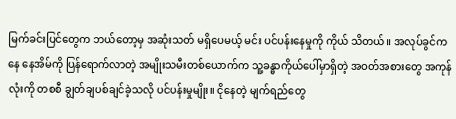မြက်ခင်းပြင်တွေက ဘယ်တော့မှ အဆုံးသတ် မရှိပေမယ့် မင်း ပင်ပန်းနေမှုကို ကိုယ် သိတယ်။ အလုပ်ခွင်ကနေ နေအိမ်ကို ပြန်ရောက်လာတဲ့ အမျိုးသမီးတစ်ယောက်က သူ့ခန္ဓာကိုယ်ပေါ်မှာရှိတဲ့ အဝတ်အစားတွေ အကုန်လုံးကို တစစီ ချွတ်ချပစ်ချင်ခဲ့သလို ပင်ပန်းမှုမျိုး။ ငိုနေတဲ့ မျက်ရည်တွေ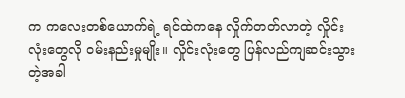က ကလေးတစ်ယောက်ရဲ့ ရင်ထဲကနေ လှိုက်တတ်လာတဲ့ လှိုင်းလုံးတွေလို ဝမ်းနည်းမှုမျိုး။ လှိုင်းလုံးတွေ ပြန်လည်ကျဆင်းသွားတဲ့အခါ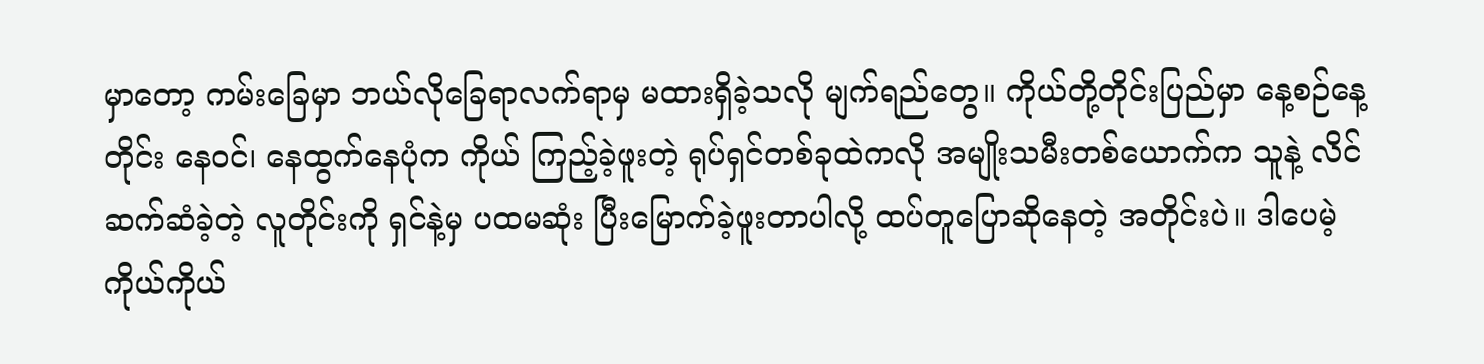မှာတော့ ကမ်းခြေမှာ ဘယ်လိုခြေရာလက်ရာမှ မထားရှိခဲ့သလို မျက်ရည်တွေ။ ကိုယ်တို့တိုင်းပြည်မှာ နေ့စဉ်နေ့တိုင်း နေဝင်၊ နေထွက်နေပုံက ကိုယ် ကြည့်ခဲ့ဖူးတဲ့ ရုပ်ရှင်တစ်ခုထဲကလို အမျိုးသမီးတစ်ယောက်က သူနဲ့ လိင်ဆက်ဆံခဲ့တဲ့ လူတိုင်းကို ရှင်နဲ့မှ ပထမဆုံး ပြီးမြောက်ခဲ့ဖူးတာပါလို့ ထပ်တူပြောဆိုနေတဲ့ အတိုင်းပဲ။ ဒါပေမဲ့ ကိုယ်ကိုယ်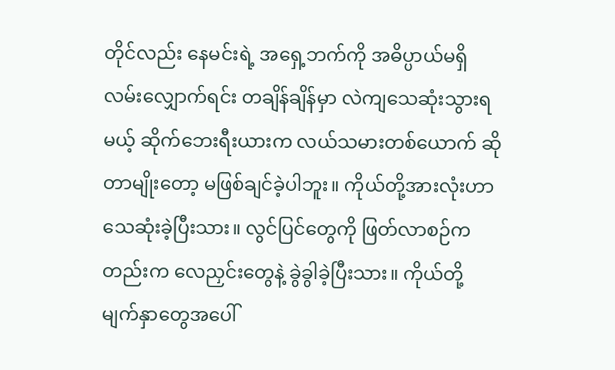တိုင်လည်း နေမင်းရဲ့ အရှေ့ဘက်ကို အဓိပ္ပာယ်မရှိ လမ်းလျှောက်ရင်း တချိန်ချိန်မှာ လဲကျသေဆုံးသွားရမယ့် ဆိုက်ဘေးရီးယားက လယ်သမားတစ်ယောက် ဆိုတာမျိုးတော့ မဖြစ်ချင်ခဲ့ပါဘူး။ ကိုယ်တို့အားလုံးဟာ သေဆုံးခဲ့ပြီးသား။ လွင်ပြင်တွေကို ဖြတ်လာစဉ်ကတည်းက လေညှင်းတွေနဲ့ ခွဲခွါခဲ့ပြီးသား။ ကိုယ်တို့ မျက်နှာတွေအပေါ်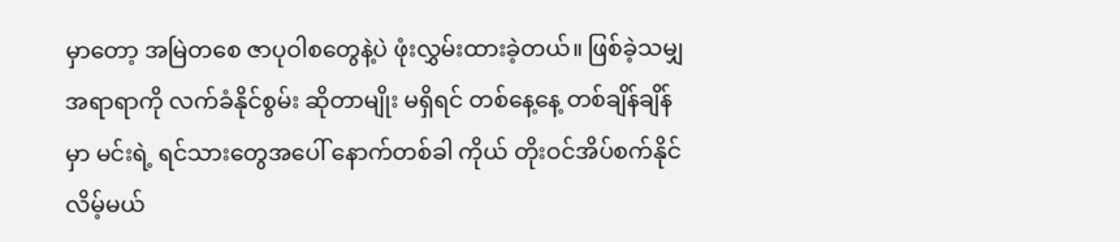မှာတော့ အမြဲတစေ ဇာပုဝါစတွေနဲ့ပဲ ဖုံးလွှမ်းထားခဲ့တယ်။ ဖြစ်ခဲ့သမျှ အရာရာကို လက်ခံနိုင်စွမ်း ဆိုတာမျိုး မရှိရင် တစ်နေ့နေ့ တစ်ချိန်ချိန်မှာ မင်းရဲ့ ရင်သားတွေအပေါ် နောက်တစ်ခါ ကိုယ် တိုးဝင်အိပ်စက်နိုင်လိမ့်မယ်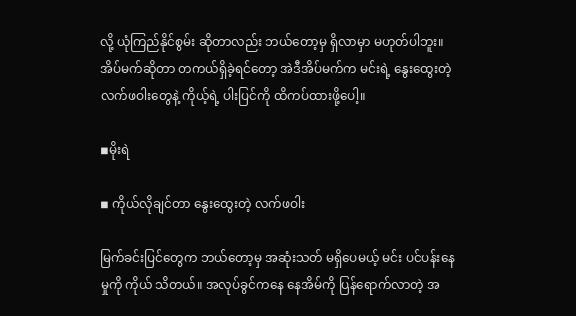လို့ ယုံကြည်နိုင်စွမ်း ဆိုတာလည်း ဘယ်တော့မှ ရှိလာမှာ မဟုတ်ပါဘူး။ အိပ်မက်ဆိုတာ တကယ်ရှိခဲ့ရင်တော့ အဲဒီအိပ်မက်က မင်းရဲ့ နွေးထွေးတဲ့ လက်ဖဝါးတွေနဲ့ ကိုယ့်ရဲ့ ပါးပြင်ကို ထိကပ်ထားဖို့ပေါ့။

◾မိုးရဲ

◾ ကိုယ်လိုချင်တာ နွေးထွေးတဲ့ လက်ဖဝါး

မြက်ခင်းပြင်တွေက ဘယ်တော့မှ အဆုံးသတ် မရှိပေမယ့် မင်း ပင်ပန်းနေမှုကို ကိုယ် သိတယ်။ အလုပ်ခွင်ကနေ နေအိမ်ကို ပြန်ရောက်လာတဲ့ အ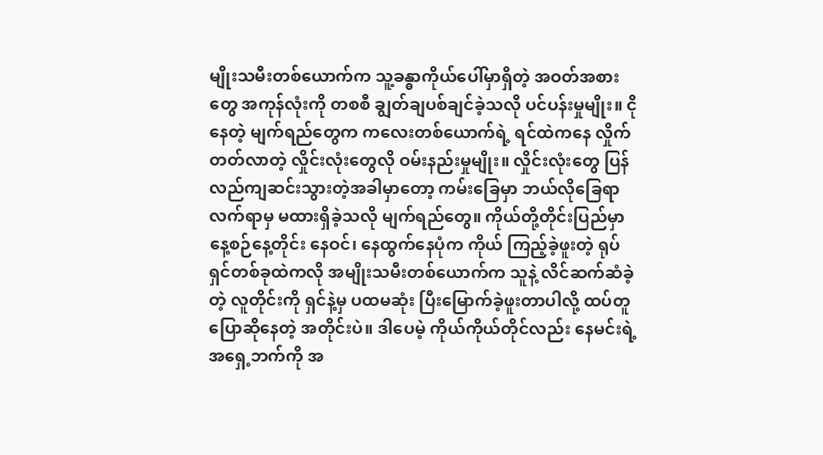မျိုးသမီးတစ်ယောက်က သူ့ခန္ဓာကိုယ်ပေါ်မှာရှိတဲ့ အဝတ်အစားတွေ အကုန်လုံးကို တစစီ ချွတ်ချပစ်ချင်ခဲ့သလို ပင်ပန်းမှုမျိုး။ ငိုနေတဲ့ မျက်ရည်တွေက ကလေးတစ်ယောက်ရဲ့ ရင်ထဲကနေ လှိုက်တတ်လာတဲ့ လှိုင်းလုံးတွေလို ဝမ်းနည်းမှုမျိုး။ လှိုင်းလုံးတွေ ပြန်လည်ကျဆင်းသွားတဲ့အခါမှာတော့ ကမ်းခြေမှာ ဘယ်လိုခြေရာလက်ရာမှ မထားရှိခဲ့သလို မျက်ရည်တွေ။ ကိုယ်တို့တိုင်းပြည်မှာ နေ့စဉ်နေ့တိုင်း နေဝင်၊ နေထွက်နေပုံက ကိုယ် ကြည့်ခဲ့ဖူးတဲ့ ရုပ်ရှင်တစ်ခုထဲကလို အမျိုးသမီးတစ်ယောက်က သူနဲ့ လိင်ဆက်ဆံခဲ့တဲ့ လူတိုင်းကို ရှင်နဲ့မှ ပထမဆုံး ပြီးမြောက်ခဲ့ဖူးတာပါလို့ ထပ်တူပြောဆိုနေတဲ့ အတိုင်းပဲ။ ဒါပေမဲ့ ကိုယ်ကိုယ်တိုင်လည်း နေမင်းရဲ့ အရှေ့ဘက်ကို အ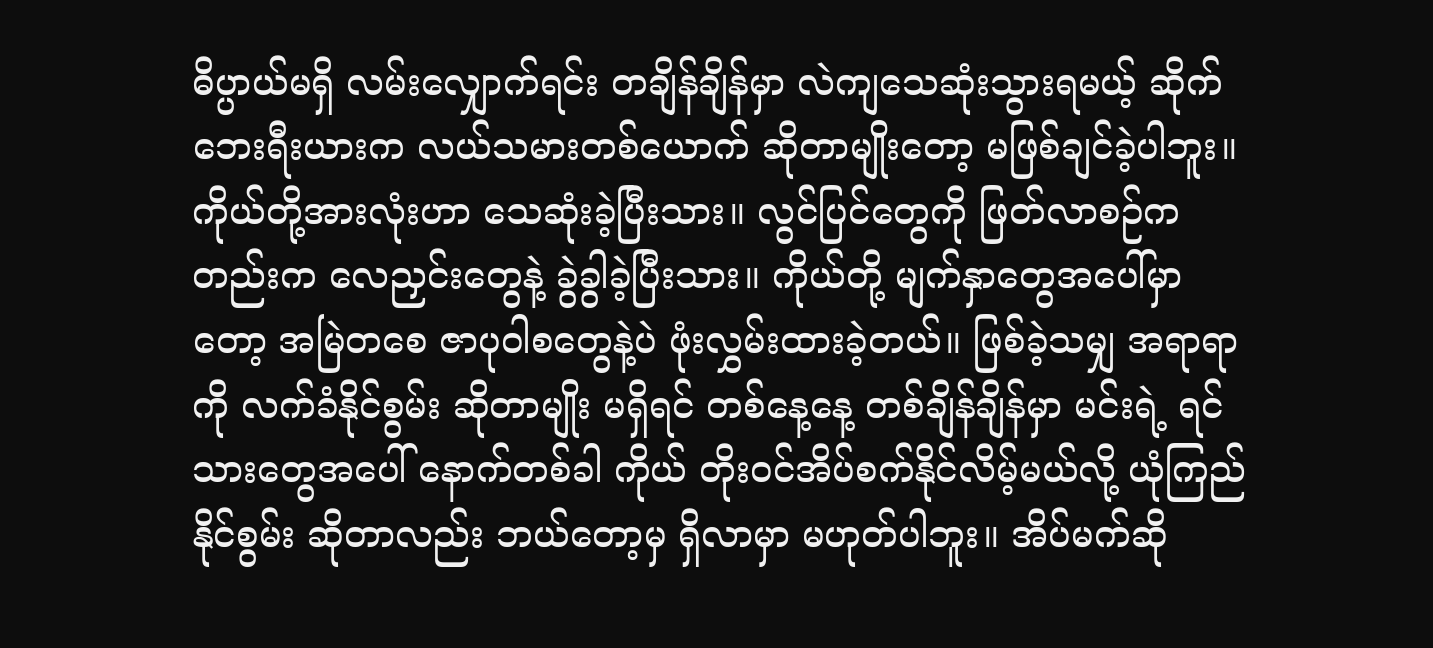ဓိပ္ပာယ်မရှိ လမ်းလျှောက်ရင်း တချိန်ချိန်မှာ လဲကျသေဆုံးသွားရမယ့် ဆိုက်ဘေးရီးယားက လယ်သမားတစ်ယောက် ဆိုတာမျိုးတော့ မဖြစ်ချင်ခဲ့ပါဘူး။ ကိုယ်တို့အားလုံးဟာ သေဆုံးခဲ့ပြီးသား။ လွင်ပြင်တွေကို ဖြတ်လာစဉ်ကတည်းက လေညှင်းတွေနဲ့ ခွဲခွါခဲ့ပြီးသား။ ကိုယ်တို့ မျက်နှာတွေအပေါ်မှာတော့ အမြဲတစေ ဇာပုဝါစတွေနဲ့ပဲ ဖုံးလွှမ်းထားခဲ့တယ်။ ဖြစ်ခဲ့သမျှ အရာရာကို လက်ခံနိုင်စွမ်း ဆိုတာမျိုး မရှိရင် တစ်နေ့နေ့ တစ်ချိန်ချိန်မှာ မင်းရဲ့ ရင်သားတွေအပေါ် နောက်တစ်ခါ ကိုယ် တိုးဝင်အိပ်စက်နိုင်လိမ့်မယ်လို့ ယုံကြည်နိုင်စွမ်း ဆိုတာလည်း ဘယ်တော့မှ ရှိလာမှာ မဟုတ်ပါဘူး။ အိပ်မက်ဆို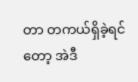တာ တကယ်ရှိခဲ့ရင်တော့ အဲဒီ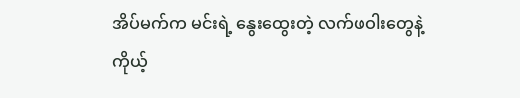အိပ်မက်က မင်းရဲ့ နွေးထွေးတဲ့ လက်ဖဝါးတွေနဲ့ ကိုယ့်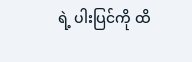ရဲ့ ပါးပြင်ကို ထိ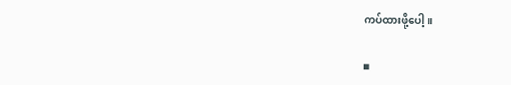ကပ်ထားဖို့ပေါ့။

◾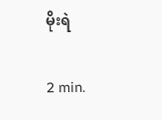မိုးရဲ

2 min.